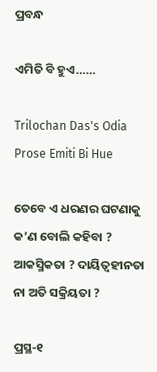ପ୍ରବନ୍ଧ

ଏମିତି ବି ହୁଏ……

Trilochan Das's Odia Prose Emiti Bi Hue

ତେବେ ଏ ଧରଣର ଘଟଣାକୁ କ’ଣ ବୋଲି କହିବା ? ଆକସ୍ମିକତା ? ଦାୟିତ୍ୱହୀନତା ନା ଅତି ସକ୍ରିୟତା ?

ପ୍ରସ୍ଥ-୧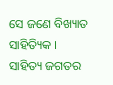ସେ ଜଣେ ବିଖ୍ୟାତ ସାହିତ୍ୟିକ । ସାହିତ୍ୟ ଜଗତର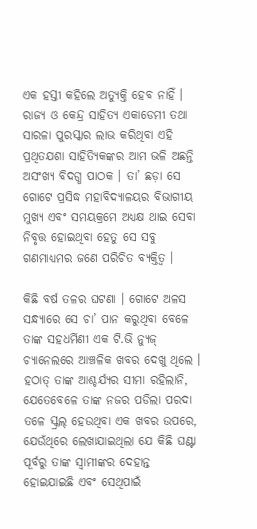ଏକ ହସ୍ତୀ କହିଲେ ଅତ୍ୟୁକ୍ତି ହେବ ନାହିଁ । ରାଜ୍ୟ ଓ କେନ୍ଦ୍ର ସାହିତ୍ୟ ଏକାଡେମୀ ତଥା ସାରଳା ପୁରସ୍କାର ଲାଭ କରିଥିବା ଏହି ପ୍ରଥିତଯଶା ସାହିତ୍ୟିକଙ୍କର ଆମ ଭଳି ଅଛନ୍ତି ଅସଂଖ୍ୟ ବିଦଗ୍ଧ ପାଠକ । ତା’ ଛଡ଼ା ସେ ଗୋଟେ ପ୍ରସିଦ୍ଧ ମହାବିଦ୍ୟାଳୟର ବିଭାଗୀୟ ମୁଖ୍ୟ ଏବଂ ସମୟକ୍ରମେ ଅଧ୍ୟକ୍ଷ ଥାଇ ସେବା ନିବୃତ୍ତ ହୋଇଥିବା ହେତୁ ସେ ସବୁ ଗଣମାଧ୍ୟମର ଜଣେ ପରିଚିତ ବ୍ୟକ୍ତିତ୍ଵ ।

କିଛି ବର୍ଷ ତଳର ଘଟଣା । ଗୋଟେ ଅଳସ ସନ୍ଧ୍ୟାରେ ସେ ଚା’ ପାନ କରୁଥିବା ବେଳେ ତାଙ୍କ ସହଧର୍ମିଣୀ ଏକ ଟି.ଭି ନ୍ୟୁଜ୍ ଚ୍ୟାନେଲରେ ଆଞ୍ଚଳିକ ଖବର ଦେଖୁ ଥିଲେ । ହଠାତ୍ ତାଙ୍କ ଆଶ୍ଚର୍ଯ୍ୟର ସୀମା ରହିଲାନି, ଯେତେବେଳେ ତାଙ୍କ ନଜର ପଡିଲା ପରଦା ତଳେ ସ୍କ୍ରଲ୍ ହେଉଥିବା ଏକ ଖବର ଉପରେ, ଯେଉଁଥିରେ ଲେଖାଯାଇଥିଲା ଯେ କିଛି ଘଣ୍ଟା ପୂର୍ବରୁ ତାଙ୍କ ସ୍ଵାମୀଙ୍କର ଦେହାନ୍ତ ହୋଇଯାଇଛି ଏବଂ ସେଥିପାଇଁ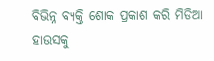ବିଭିନ୍ନ ବ୍ୟକ୍ତି ଶୋକ ପ୍ରକାଶ କରି ମିଡିଆ ହାଉସକୁ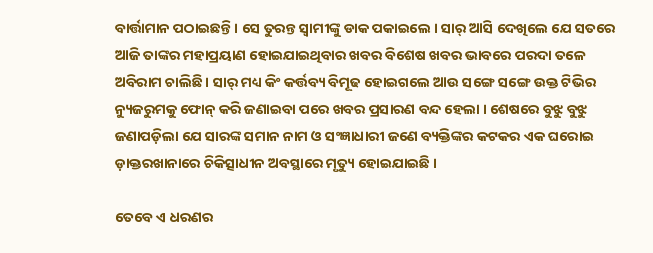ବାର୍ତ୍ତାମାନ ପଠାଇଛନ୍ତି । ସେ ତୁରନ୍ତ ସ୍ଵାମୀଙ୍କୁ ଡାକ ପକାଇଲେ । ସାର୍ ଆସି ଦେଖିଲେ ଯେ ସତରେ ଆଜି ତାଙ୍କର ମହାପ୍ରୟାଣ ହୋଇଯାଇଥିବାର ଖବର ବିଶେଷ ଖବର ଭାବରେ ପରଦା ତଳେ ଅବିରାମ ଚାଲିଛି । ସାର୍ ମଧ୍ୟ କିଂ କର୍ତ୍ତବ୍ୟ ବିମୂଢ ହୋଇଗଲେ ଆଉ ସଙ୍ଗେ ସଙ୍ଗେ ଉକ୍ତ ଟିଭିର ନ୍ୟୁଜରୁମକୁ ଫୋନ୍ କରି ଜଣାଇବା ପରେ ଖବର ପ୍ରସାରଣ ବନ୍ଦ ହେଲା । ଶେଷରେ ବୁଝୁ ବୁଝୁ ଜଣାପଡ଼ିଲା ଯେ ସାରଙ୍କ ସମାନ ନାମ ଓ ସଂଜ୍ଞାଧାରୀ ଜଣେ ବ୍ୟକ୍ତିଙ୍କର କଟକର ଏକ ଘରୋଇ ଡ଼ାକ୍ତରଖାନାରେ ଚିକିତ୍ସାଧୀନ ଅବସ୍ଥାରେ ମୃତ୍ୟୁ ହୋଇଯାଇଛି ।

ତେବେ ଏ ଧରଣର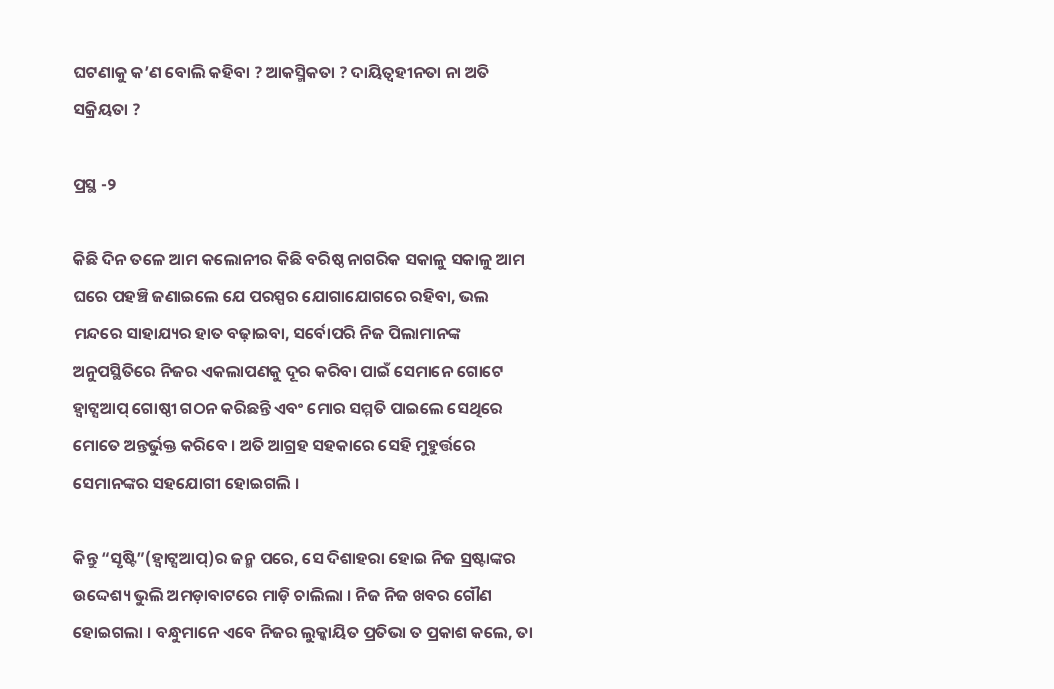ଘଟଣାକୁ କ’ଣ ବୋଲି କହିବା ? ଆକସ୍ମିକତା ? ଦାୟିତ୍ୱହୀନତା ନା ଅତି ସକ୍ରିୟତା ?

ପ୍ରସ୍ଥ -୨

କିଛି ଦିନ ତଳେ ଆମ କଲୋନୀର କିଛି ବରିଷ୍ଠ ନାଗରିକ ସକାଳୁ ସକାଳୁ ଆମ ଘରେ ପହଞ୍ଚି ଜଣାଇଲେ ଯେ ପରସ୍ପର ଯୋଗାଯୋଗରେ ରହିବା, ଭଲ ମନ୍ଦରେ ସାହାଯ୍ୟର ହାତ ବଢ଼ାଇବା, ସର୍ବୋପରି ନିଜ ପିଲାମାନଙ୍କ ଅନୁପସ୍ଥିତିରେ ନିଜର ଏକଲାପଣକୁ ଦୂର କରିବା ପାଇଁ ସେମାନେ ଗୋଟେ ହ୍ଵାଟ୍ସଆପ୍ ଗୋଷ୍ଠୀ ଗଠନ କରିଛନ୍ତି ଏବଂ ମୋର ସମ୍ମତି ପାଇଲେ ସେଥିରେ ମୋତେ ଅନ୍ତର୍ଭୁକ୍ତ କରିବେ । ଅତି ଆଗ୍ରହ ସହକାରେ ସେହି ମୁହୁର୍ତ୍ତରେ ସେମାନଙ୍କର ସହଯୋଗୀ ହୋଇଗଲି ।

କିନ୍ତୁ “ସୃଷ୍ଟି”(ହ୍ଵାଟ୍ସଆପ୍)ର ଜନ୍ମ ପରେ, ସେ ଦିଶାହରା ହୋଇ ନିଜ ସ୍ରଷ୍ଟାଙ୍କର ଉଦ୍ଦେଶ୍ୟ ଭୁଲି ଅମଡ଼ାବାଟରେ ମାଡ଼ି ଚାଲିଲା । ନିଜ ନିଜ ଖବର ଗୌଣ ହୋଇଗଲା । ବନ୍ଧୁମାନେ ଏବେ ନିଜର ଲୁକ୍କାୟିତ ପ୍ରତିଭା ତ ପ୍ରକାଶ କଲେ, ତା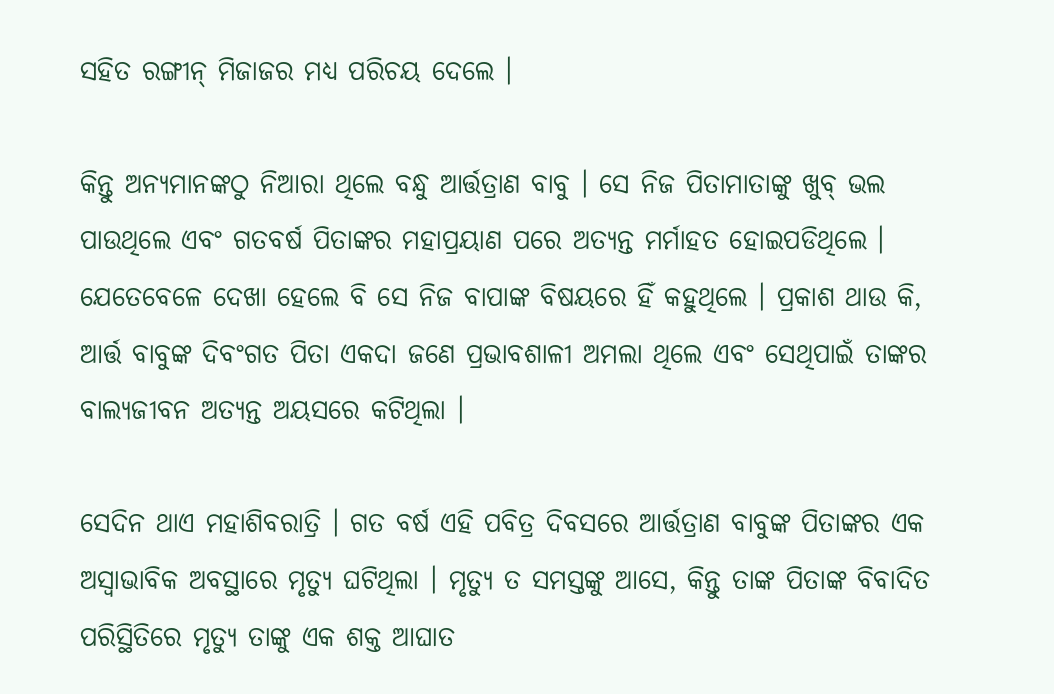ସହିତ ରଙ୍ଗୀନ୍ ମିଜାଜର ମଧ୍ୟ ପରିଚୟ ଦେଲେ ।

କିନ୍ତୁ ଅନ୍ୟମାନଙ୍କଠୁ ନିଆରା ଥିଲେ ବନ୍ଧୁ ଆର୍ତ୍ତତ୍ରାଣ ବାବୁ । ସେ ନିଜ ପିତାମାତାଙ୍କୁ ଖୁବ୍ ଭଲ ପାଉଥିଲେ ଏବଂ ଗତବର୍ଷ ପିତାଙ୍କର ମହାପ୍ରୟାଣ ପରେ ଅତ୍ୟନ୍ତ ମର୍ମାହତ ହୋଇପଡିଥିଲେ । ଯେତେବେଳେ ଦେଖା ହେଲେ ବି ସେ ନିଜ ବାପାଙ୍କ ବିଷୟରେ ହିଁ କହୁଥିଲେ । ପ୍ରକାଶ ଥାଉ କି, ଆର୍ତ୍ତ ବାବୁଙ୍କ ଦିବଂଗତ ପିତା ଏକଦା ଜଣେ ପ୍ରଭାବଶାଳୀ ଅମଲା ଥିଲେ ଏବଂ ସେଥିପାଇଁ ତାଙ୍କର ବାଲ୍ୟଜୀବନ ଅତ୍ୟନ୍ତ ଅୟସରେ କଟିଥିଲା ।

ସେଦିନ ଥାଏ ମହାଶିବରାତ୍ରି । ଗତ ବର୍ଷ ଏହି ପବିତ୍ର ଦିବସରେ ଆର୍ତ୍ତତ୍ରାଣ ବାବୁଙ୍କ ପିତାଙ୍କର ଏକ ଅସ୍ଵାଭାବିକ ଅବସ୍ଥାରେ ମୃତ୍ୟୁ ଘଟିଥିଲା । ମୃତ୍ୟୁ ତ ସମସ୍ତଙ୍କୁ ଆସେ, କିନ୍ତୁ ତାଙ୍କ ପିତାଙ୍କ ବିବାଦିତ ପରିସ୍ଥିତିରେ ମୃତ୍ୟୁ ତାଙ୍କୁ ଏକ ଶକ୍ତ ଆଘାତ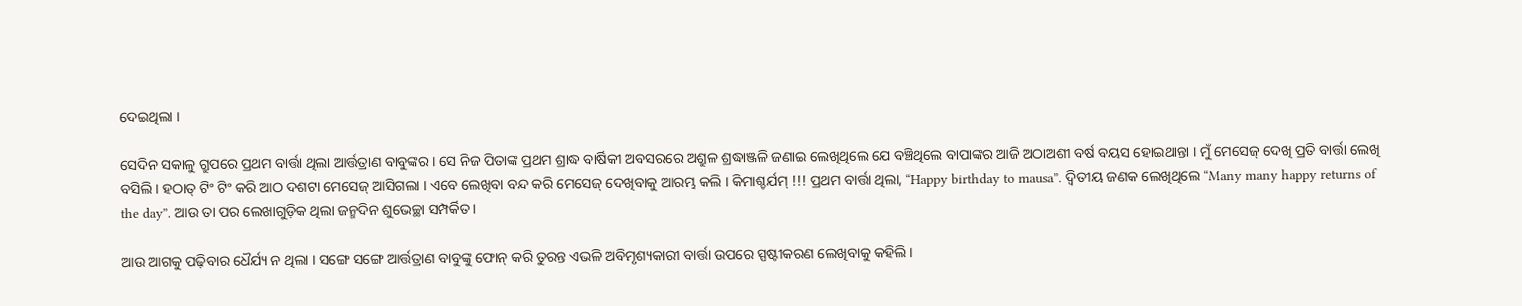ଦେଇଥିଲା ।

ସେଦିନ ସକାଳୁ ଗ୍ରୁପରେ ପ୍ରଥମ ବାର୍ତ୍ତା ଥିଲା ଆର୍ତ୍ତତ୍ରାଣ ବାବୁଙ୍କର । ସେ ନିଜ ପିତାଙ୍କ ପ୍ରଥମ ଶ୍ରାଦ୍ଧ ବାର୍ଷିକୀ ଅବସରରେ ଅଶ୍ରୁଳ ଶ୍ରଦ୍ଧାଞ୍ଜଳି ଜଣାଇ ଲେଖିଥିଲେ ଯେ ବଞ୍ଚିଥିଲେ ବାପାଙ୍କର ଆଜି ଅଠାଅଶୀ ବର୍ଷ ବୟସ ହୋଇଥାନ୍ତା । ମୁଁ ମେସେଜ୍ ଦେଖି ପ୍ରତି ବାର୍ତ୍ତା ଲେଖି ବସିଲି । ହଠାତ୍ ଟିଂ ଟିଂ କରି ଆଠ ଦଶଟା ମେସେଜ୍ ଆସିଗଲା । ଏବେ ଲେଖିବା ବନ୍ଦ କରି ମେସେଜ୍ ଦେଖିବାକୁ ଆରମ୍ଭ କଲି । କିମାଶ୍ଚର୍ଯମ୍ !!! ପ୍ରଥମ ବାର୍ତ୍ତା ଥିଲା, “Happy birthday to mausa”. ଦ୍ଵିତୀୟ ଜଣକ ଲେଖିଥିଲେ “Many many happy returns of the day”. ଆଉ ତା ପର ଲେଖାଗୁଡ଼ିକ ଥିଲା ଜନ୍ମଦିନ ଶୁଭେଚ୍ଛା ସମ୍ପର୍କିତ।

ଆଉ ଆଗକୁ ପଢ଼ିବାର ଧୈର୍ଯ୍ୟ ନ ଥିଲା । ସଙ୍ଗେ ସଙ୍ଗେ ଆର୍ତ୍ତତ୍ରାଣ ବାବୁଙ୍କୁ ଫୋନ୍ କରି ତୁରନ୍ତ ଏଭଳି ଅବିମୃଶ୍ୟକାରୀ ବାର୍ତ୍ତା ଉପରେ ସ୍ପଷ୍ଟୀକରଣ ଲେଖିବାକୁ କହିଲି ।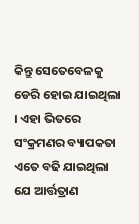କିନ୍ତୁ ସେତେବେଳକୁ ଡେରି ହୋଇ ଯାଇଥିଲା । ଏହା ଭିତରେ ସଂକ୍ରମଣର ବ୍ୟାପକତା ଏତେ ବଢି ଯାଇଥିଲା ଯେ ଆର୍ତ୍ତତ୍ରାଣ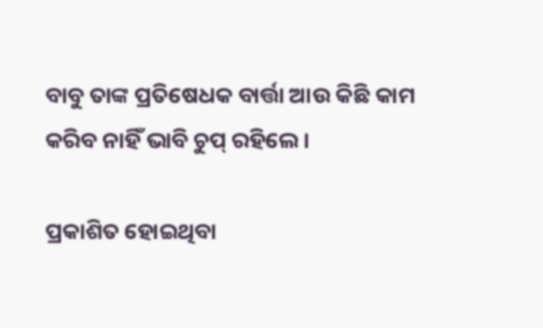ବାବୁ ତାଙ୍କ ପ୍ରତିଷେଧକ ବାର୍ତ୍ତା ଆଉ କିଛି କାମ କରିବ ନାହିଁ ଭାବି ଚୁପ୍ ରହିଲେ ।

ପ୍ରକାଶିତ ହୋଇଥିବା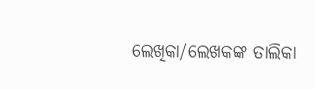ଲେଖିକା/ଲେଖକଙ୍କ ତାଲିକା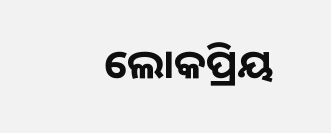ଲୋକପ୍ରିୟ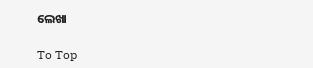ଲେଖା

To Top